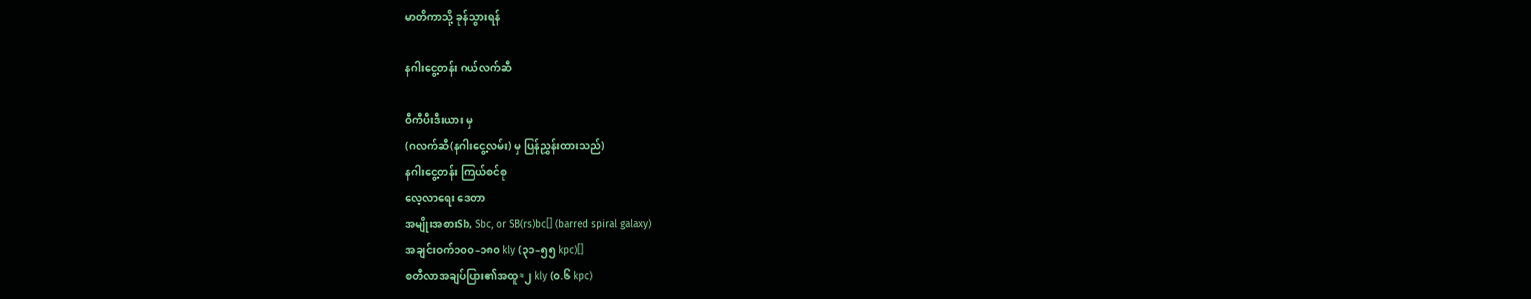မာတိကာသို့ ခုန်သွားရန်

နဂါးငွေ့တန်း ဂယ်လက်ဆီ

ဝီကီပီးဒီးယား မှ
(ဂလက်ဆီ(နဂါးငွေ့လမ်း) မှ ပြန်ညွှန်းထားသည်)
နဂါးငွေ့တန်း ကြယ်စင်စု
လေ့လာရေး ဒေတာ
အမျိုးအစားSb, Sbc, or SB(rs)bc[] (barred spiral galaxy)
အချင်းဝက်၁၀၀–၁၈၀ kly (၃၁–၅၅ kpc)[]
စတီလာအချပ်ပြား၏အထူ≈၂ kly (၀.၆ kpc)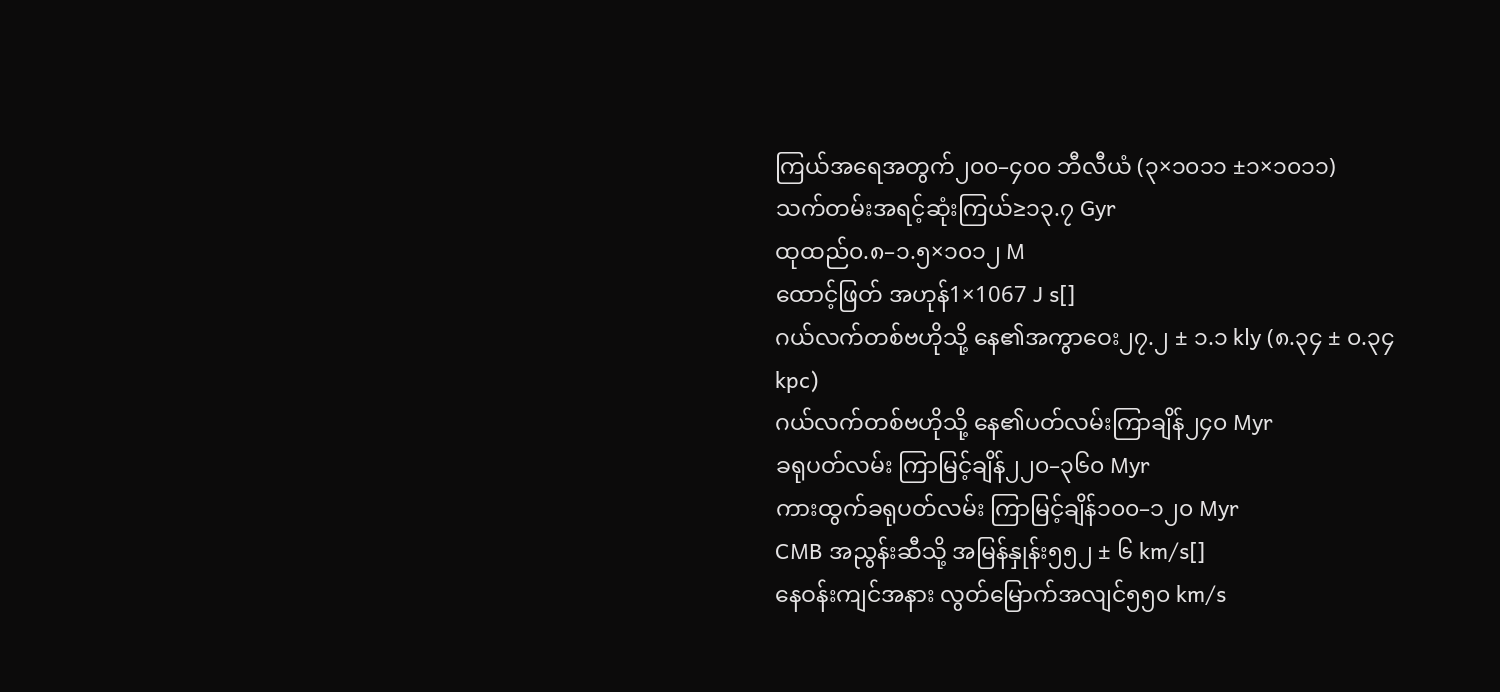ကြယ်အရေအတွက်၂၀၀–၄၀၀ ဘီလီယံ (၃×၁၀၁၁ ±၁×၁၀၁၁)
သက်တမ်းအရင့်ဆုံးကြယ်≥၁၃.၇ Gyr
ထုထည်၀.၈–၁.၅×၁၀၁၂ M
ထောင့်ဖြတ် အဟုန်1×1067 J s[]
ဂယ်လက်တစ်ဗဟိုသို့ နေ၏အကွာဝေး၂၇.၂ ± ၁.၁ kly (၈.၃၄ ± ၀.၃၄ kpc)
ဂယ်လက်တစ်ဗဟိုသို့ နေ၏ပတ်လမ်းကြာချိန်၂၄၀ Myr
ခရုပတ်လမ်း ကြာမြင့်ချိန်၂၂၀–၃၆၀ Myr
ကားထွက်ခရုပတ်လမ်း ကြာမြင့်ချိန်၁၀၀–၁၂၀ Myr
CMB အညွန်းဆီသို့ အမြန်နှုန်း၅၅၂ ± ၆ km/s[]
နေဝန်းကျင်အနား လွတ်မြောက်အလျင်၅၅၀ km/s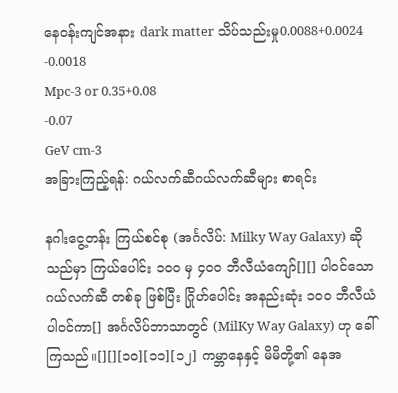နေဝန်းကျင်အနား dark matter သိပ်သည်းမှု0.0088+0.0024
-0.0018
Mpc-3 or 0.35+0.08
-0.07
GeV cm-3
အခြားကြည့်ရန်: ဂယ်လက်ဆီဂယ်လက်ဆီများ စာရင်း

နဂါးငွေ့တန်း ကြယ်စင်စု (အင်္ဂလိပ်: Milky Way Galaxy) ဆိုသည်မှာ ကြယ်ပေါင်း ၁၀၀ မှ ၄၀၀ ဘီလီယံကျော်[][] ပါဝင်သော ဂယ်လက်ဆီ တစ်ခု ဖြစ်ပြီး ဂြိုဟ်ပေါင်း အနည်းဆုံး ၁၀၀ ဘီလီယံ ပါဝင်ကာ[] အင်္ဂလိပ်ဘာသာတွင် (MilKy Way Galaxy) ဟု ခေါ်ကြသည်။[][][၁၀][၁၁][၁၂] ကမ္ဘာနေနှင့် မိမိတို့၏ နေအ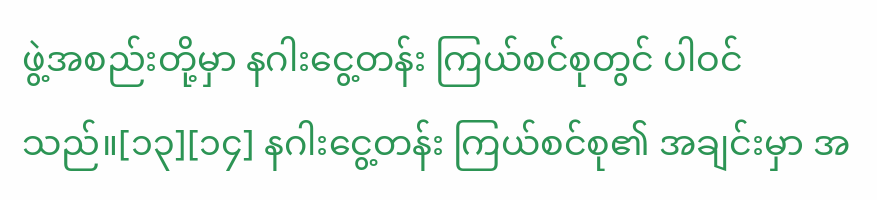ဖွဲ့အစည်းတို့မှာ နဂါးငွေ့တန်း ကြယ်စင်စုတွင် ပါဝင်သည်။[၁၃][၁၄] နဂါးငွေ့တန်း ကြယ်စင်စု၏ အချင်းမှာ အ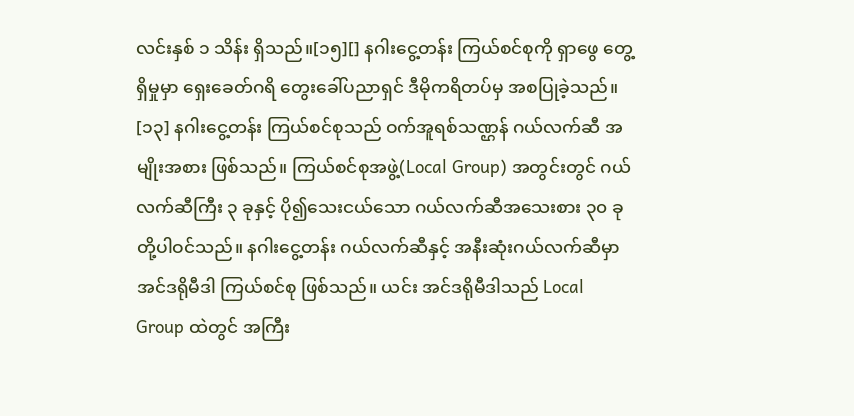လင်းနှစ် ၁ သိန်း ရှိသည်။[၁၅][] နဂါးငွေ့တန်း ကြယ်စင်စုကို ရှာဖွေ တွေ့ရှိမှုမှာ ရှေးခေတ်ဂရိ တွေးခေါ်ပညာရှင် ဒီမိုကရိတပ်မှ အစပြုခဲ့သည်။ [၁၃] နဂါးငွေ့တန်း ကြယ်စင်စုသည် ဝက်အူရစ်သဏ္ဌန် ဂယ်လက်ဆီ အမျိုးအစား ဖြစ်သည်။ ကြယ်စင်စုအဖွဲ့(Local Group) အတွင်းတွင် ဂယ်လက်ဆီကြီး ၃ ခုနှင့် ပို၍သေးငယ်သော ဂယ်လက်ဆီအသေးစား ၃၀ ခု တို့ပါဝင်သည်။ နဂါးငွေ့တန်း ဂယ်လက်ဆီနှင့် အနီးဆုံးဂယ်လက်ဆီမှာ အင်ဒရိုမီဒါ ကြယ်စင်စု ဖြစ်သည်။ ယင်း အင်ဒရိုမီဒါသည် Local Group ထဲတွင် အကြီး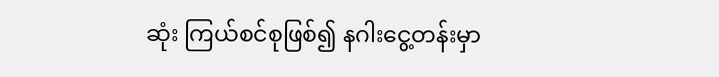ဆုံး ကြယ်စင်စုဖြစ်၍ နဂါးငွေ့တန်းမှာ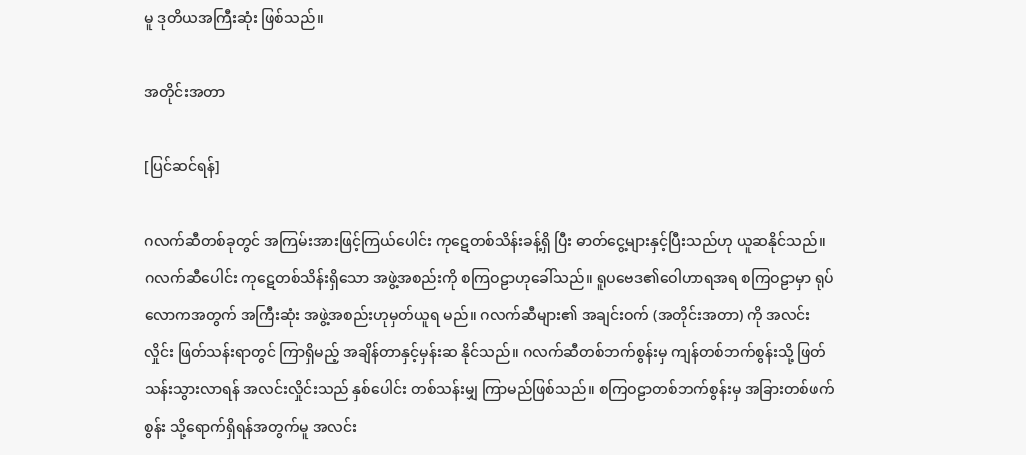မူ ဒုတိယအကြီးဆုံး ဖြစ်သည်။

အတိုင်းအတာ

[ပြင်ဆင်ရန်]

ဂလက်ဆီတစ်ခုတွင် အကြမ်းအားဖြင့်ကြယ်ပေါင်း ကုဋေတစ်သိန်းခန့်ရှိ ပြီး ဓာတ်ငွေ့များနှင့်ပြီးသည်ဟု ယူဆနိုင်သည်။ ဂလက်ဆီပေါင်း ကုဋေတစ်သိန်းရှိသော အဖွဲ့အစည်းကို စကြဝဠာဟုခေါ်သည်။ ရူပဗေဒ၏ဝေါဟာရအရ စကြဝဠာမှာ ရုပ်လောကအတွက် အကြီးဆုံး အဖွဲ့အစည်းဟုမှတ်ယူရ မည်။ ဂလက်ဆီများ၏ အချင်းဝက် (အတိုင်းအတာ) ကို အလင်းလှိုင်း ဖြတ်သန်းရာတွင် ကြာရှိမည့် အချိန်တာနှင့်မှန်းဆ နိုင်သည်။ ဂလက်ဆီတစ်ဘက်စွန်းမှ ကျန်တစ်ဘက်စွန်းသို့ ဖြတ်သန်းသွားလာရန် အလင်းလှိုင်းသည် နှစ်ပေါင်း တစ်သန်းမျှ ကြာမည်ဖြစ်သည်။ စကြဝဠာတစ်ဘက်စွန်းမှ အခြားတစ်ဖက်စွန်း သို့ရောက်ရှိရန်အတွက်မူ အလင်း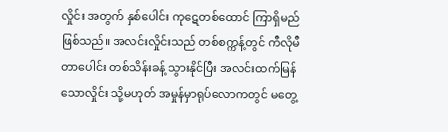လှိုင်း အတွက် နှစ်ပေါင်း ကုဋေတစ်ထောင် ကြာရှိမည်ဖြစ်သည်။ အလင်းလှိုင်းသည် တစ်စက္ကန့်တွင် ကီလိုမီတာပေါင်း တစ်သိန်းခန့် သွားနိုင်ပြီး အလင်းထက်မြန်သောလှိုင်း သို့မဟုတ် အမှုန်မှာရုပ်လောကတွင် မတွေ့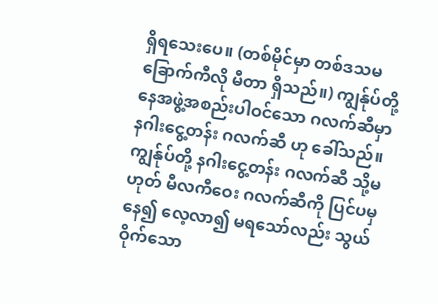ရှိရသေးပေ။ (တစ်မိုင်မှာ တစ်ဒသမ ခြောက်ကီလို မီတာ ရှိသည်။) ကျွန်ုပ်တို့ နေအဖွဲ့အစည်းပါဝင်သော ဂလက်ဆီမှာ နဂါးငွေ့တန်း ဂလက်ဆီ ဟု ခေါ်သည်။ ကျွန်ုပ်တို့ နဂါးငွေ့တန်း ဂလက်ဆီ သို့မဟုတ် မီလကီဝေး ဂလက်ဆီကို ပြင်ပမှနေ၍ လေ့လာ၍ မရသော်လည်း သွယ်ဝိုက်သော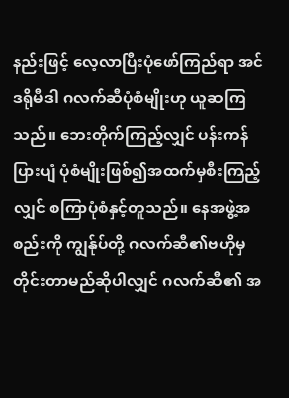နည်းဖြင့် လေ့လာပြီးပုံဖော်ကြည်ရာ အင်ဒရိုမီဒါ ဂလက်ဆီပုံစံမျိုးဟု ယူဆကြသည်။ ဘေးတိုက်ကြည့်လျှင် ပန်းကန်ပြားပျံ ပုံစံမျိုးဖြစ်၍အထက်မှစီးကြည့်လျှင် စကြာပုံစံနှင့်တူသည်။ နေအဖွဲ့အစည်းကို ကျွန်ုပ်တို့ ဂလက်ဆီ၏ဗဟိုမှ တိုင်းတာမည်ဆိုပါလျှင် ဂလက်ဆီ၏ အ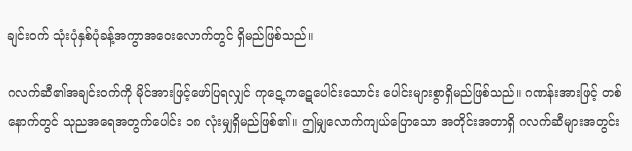ချင်းဝက် သုံးပုံနှစ်ပုံခန့်အကွာအဝေးလောက်တွင် ရှိမည်ဖြစ်သည်။

ဂလက်ဆီ၏အချင်းဝက်ကို မိုင်အားဖြင့်ဖော်ပြရလျှင် ကုဋေ့ကဋေပေါင်းသောင်း ပေါင်းများစွာရှိမည်ဖြစ်သည်။ ဂဏန်းအားဖြင့် တစ်နောက်တွင် သုညအရေအတွက်ပေါင်း ၁၈ လုံးမျှရှိမည်ဖြစ်၏။ ဤမျှလောက်ကျယ်ပြောသော အတိုင်းအတာရှိ ဂလက်ဆီများအတွင်း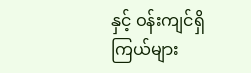နှင့် ဝန်းကျင်ရှိကြယ်များ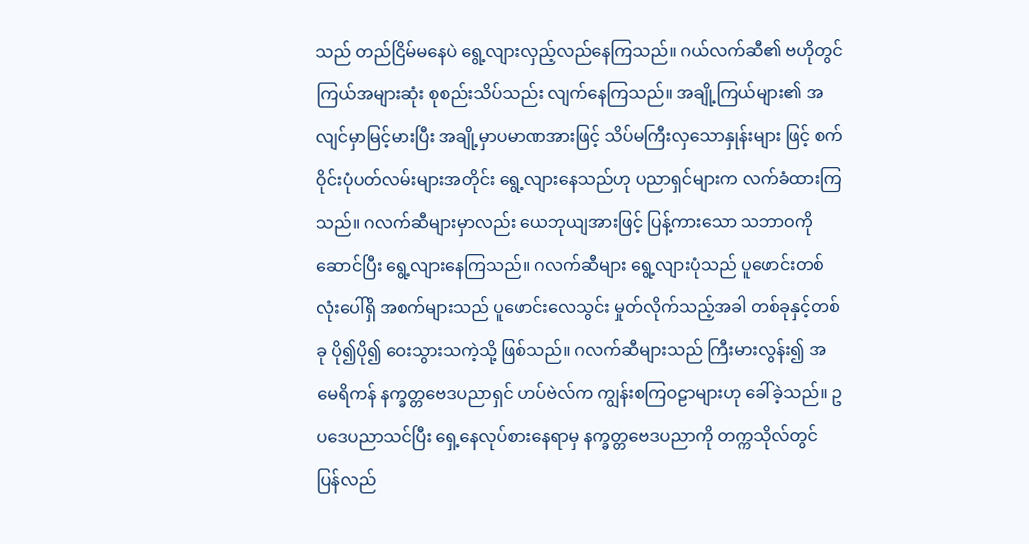သည် တည်ငြိမ်မနေပဲ ရွေ့လျားလှည့်လည်နေကြသည်။ ဂယ်လက်ဆီ၏ ဗဟိုတွင်ကြယ်အများဆုံး စုစည်းသိပ်သည်း လျက်နေကြသည်။ အချို့ကြယ်များ၏ အလျင်မှာမြင့်မားပြီး အချို့မှာပမာဏအားဖြင့် သိပ်မကြီးလှသောနှုန်းများ ဖြင့် စက်ဝိုင်းပုံပတ်လမ်းများအတိုင်း ရွေ့လျားနေသည်ဟု ပညာရှင်များက လက်ခံထားကြသည်။ ဂလက်ဆီများမှာလည်း ယေဘုယျအားဖြင့် ပြန့်ကားသော သဘာဝကိုဆောင်ပြီး ရွေ့လျားနေကြသည်။ ဂလက်ဆီများ ရွေ့လျားပုံသည် ပူဖောင်းတစ်လုံးပေါ်ရှိ အစက်များသည် ပူဖောင်းလေသွင်း မှုတ်လိုက်သည့်အခါ တစ်ခုနှင့်တစ်ခု ပို၍ပို၍ ဝေးသွားသကဲ့သို့ ဖြစ်သည်။ ဂလက်ဆီများသည် ကြီးမားလွန်း၍ အမေရိကန် နက္ခတ္တဗေဒပညာရှင် ဟပ်ဗဲလ်က ကျွန်းစကြဝဠာများဟု ခေါ်ခဲ့သည်။ ဥပဒေပညာသင်ပြီး ရှေ့နေလုပ်စားနေရာမှ နက္ခတ္တဗေဒပညာကို တက္ကသိုလ်တွင် ပြန်လည်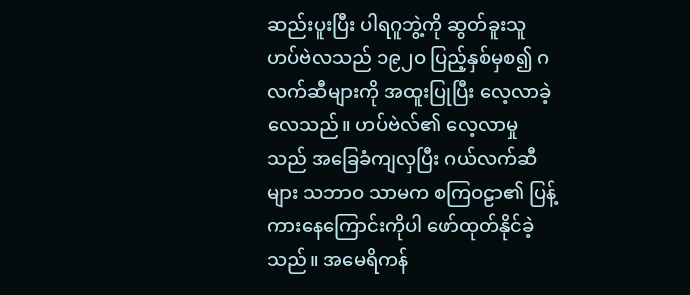ဆည်းပူးပြီး ပါရဂူဘွဲ့ကို ဆွတ်ခူးသူ ဟပ်ဗဲလသည် ၁၉၂ဝ ပြည့်နှစ်မှစ၍ ဂလက်ဆီများကို အထူးပြုပြီး လေ့လာခဲ့လေသည်။ ဟပ်ဗဲလ်၏ လေ့လာမှုသည် အခြေခံကျလှပြီး ဂယ်လက်ဆီများ သဘာဝ သာမက စကြဝဠာ၏ ပြန့်ကားနေကြောင်းကိုပါ ဖော်ထုတ်နိုင်ခဲ့သည်။ အမေရိကန်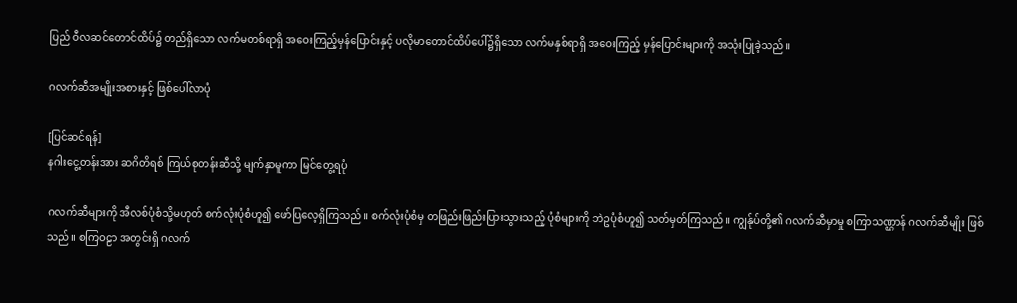ပြည် ဝီလဆင်တောင်ထိပ်၌ တည်ရှိသော လက်မတစ်ရာရှိ အဝေးကြည့်မှန်ပြောင်းနှင့် ပလိုမာတောင်ထိပ်ပေါ်၌ရှိသော လက်မနှစ်ရာရှိ အဝေးကြည့် မှန်ပြောင်းများကို အသုံးပြုခဲ့သည်။

ဂလက်ဆီအမျိုးအစားနှင့် ဖြစ်ပေါ်လာပုံ

[ပြင်ဆင်ရန်]
နဂါးငွေ့တန်းအား ဆဂိတိရစ် ကြယ်စုတန်းဆီသို့ မျက်နှာမူကာ မြင်တွေ့ရပုံ

ဂလက်ဆီများကို အီလစ်ပုံစံသို့မဟုတ် စက်လုံးပုံစံဟူ၍ ဖော်ပြလေ့ရှိကြသည်။ စက်လုံးပုံစံမှ တဖြည်းဖြည်းပြားသွားသည့် ပုံစံများကို ဘဲဥပုံစံဟူ၍ သတ်မှတ်ကြသည်။ ကျွန်ုပ်တို့၏ ဂလက်ဆီမှာမှု စကြာသဏ္ဌာန် ဂလက်ဆီမျိုး ဖြစ်သည်။ စကြဝဠာ အတွင်းရှိ ဂလက်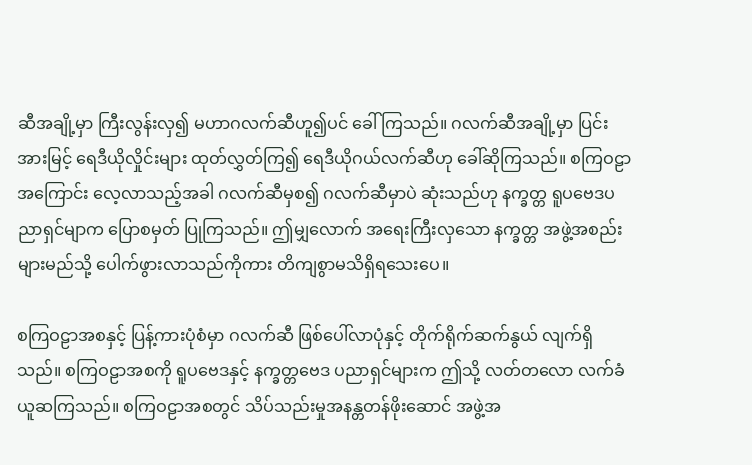ဆီအချို့မှာ ကြီးလွန်းလှ၍ မဟာဂလက်ဆီဟူ၍ပင် ခေါ် ကြသည်။ ဂလက်ဆီအချို့မှာ ပြင်းအားမြင့် ရေဒီယိုလှိုင်းများ ထုတ်လွှတ်ကြ၍ ရေဒီယိုဂယ်လက်ဆီဟု ခေါ်ဆိုကြသည်။ စကြဝဠာအကြောင်း လေ့လာသည့်အခါ ဂလက်ဆီမှစ၍ ဂလက်ဆီမှာပဲ ဆုံးသည်ဟု နက္ခတ္တ ရူပဗေဒပညာရှင်မျာက ပြောစမှတ် ပြုကြသည်။ ဤမျှလောက် အရေးကြီးလှသော နက္ခတ္တ အဖွဲ့အစည်းများမည်သို့ ပေါက်ဖွားလာသည်ကိုကား တိကျစွာမသိရှိရသေးပေ။

စကြဝဠာအစနှင့် ပြန့်ကားပုံစံမှာ ဂလက်ဆီ ဖြစ်ပေါ်လာပုံနှင့် တိုက်ရိုက်ဆက်နွယ် လျက်ရှိသည်။ စကြဝဠာအစကို ရူပဗေဒနှင့် နက္ခတ္တဗေဒ ပညာရှင်များက ဤသို့ လတ်တလော လက်ခံယူဆကြသည်။ စကြဝဠာအစတွင် သိပ်သည်းမှုအနန္တတန်ဖိုးဆောင် အဖွဲ့အ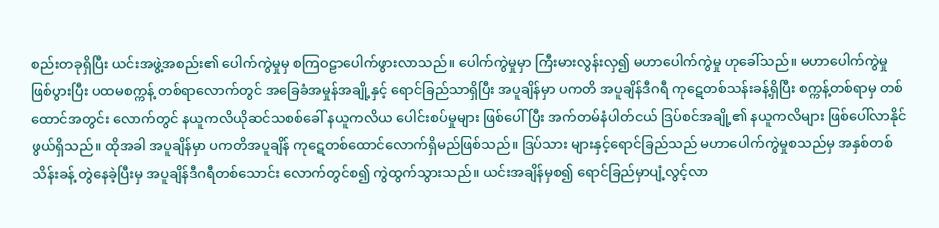စည်းတခုရှိပြီး ယင်းအဖွဲ့အစည်း၏ ပေါက်ကွဲမှုမှ စကြဝဠာပေါက်ဖွားလာသည်။ ပေါက်ကွဲမှုမှာ ကြီးမားလွန်းလှ၍ မဟာပေါက်ကွဲမှု ဟုခေါ်သည်။ မဟာပေါက်ကွဲမှုဖြစ်ပွားပြီး ပထမစက္ကန့် တစ်ရာလောက်တွင် အခြေခံအမှုန်အချို့နှင့် ရောင်ခြည်သာရှိပြီး အပူချိန်မှာ ပကတိ အပူချိန်ဒီဂရီ ကုဋေတစ်သန်းခန့်ရှိပြီး စက္ကန့်တစ်ရာမှ တစ်ထောင်အတွင်း လောက်တွင် နယူကလိယိုဆင်သစစ်ခေါ် နယူကလိယ ပေါင်းစပ်မှုများ ဖြစ်ပေါ်ပြီး အက်တမ်နံပါတ်ငယ် ဒြပ်စင်အချို့၏ နယူကလိများ ဖြစ်ပေါ်လာနိုင်ဖွယ်ရှိသည်။ ထိုအခါ အပူချိန်မှာ ပကတိအပူချိန် ကုဋေတစ်ထောင်လောက်ရှိမည်ဖြစ်သည်။ ဒြပ်သား များနှင့်ရောင်ခြည်သည် မဟာပေါက်ကွဲမှုစသည်မှ အနှစ်တစ်သိန်းခန့် တွဲနေခဲ့ပြီးမှ အပူချိန်ဒီဂရီတစ်သောင်း လောက်တွင်စ၍ ကွဲထွက်သွားသည်။ ယင်းအချိန်မှစ၍ ရောင်ခြည်မှာပျံ့လွင့်လာ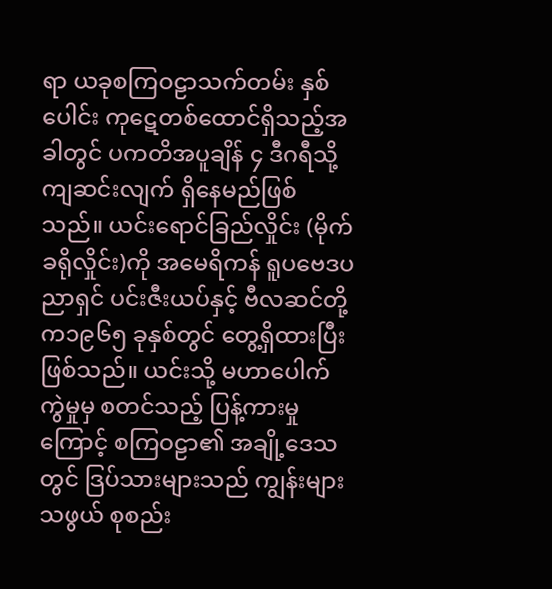ရာ ယခုစကြဝဠာသက်တမ်း နှစ်ပေါင်း ကုဋေတစ်ထောင်ရှိသည့်အခါတွင် ပကတိအပူချိန် ၄ ဒီဂရီသို့ ကျဆင်းလျက် ရှိနေမည်ဖြစ်သည်။ ယင်းရောင်ခြည်လှိုင်း (မိုက်ခရိုလှိုင်း)ကို အမေရိကန် ရူပဗေဒပညာရှင် ပင်းဇီးယပ်နှင့် ဗီလဆင်တို့က၁၉၆၅ ခုနှစ်တွင် တွေ့ရှိထားပြီးဖြစ်သည်။ ယင်းသို့ မဟာပေါက်ကွဲမှုမှ စတင်သည့် ပြန့်ကားမှုကြောင့် စကြဝဠာ၏ အချို့ဒေသတွင် ဒြပ်သားများသည် ကျွန်းများသဖွယ် စုစည်း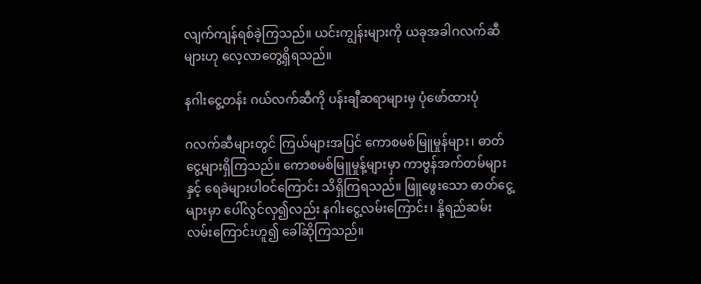လျက်ကျန်ရစ်ခဲ့ကြသည်။ ယင်းကျွန်းများကို ယခုအခါဂလက်ဆီများဟု လေ့လာတွေ့ရှိရသည်။

နဂါးငွေ့တန်း ဂယ်လက်ဆီကို ပန်းချီဆရာများမှ ပုံဖော်ထားပုံ

ဂလက်ဆီများတွင် ကြယ်များအပြင် ကောစမစ်မြူမှုန်များ၊ ဓာတ်ငွေ့များရှိကြသည်။ ကောစမစ်မြူမှုန့်များမှာ ကာဗွန်အက်တမ်များနှင့် ရေခဲများပါဝင်ကြောင်း သိရှိကြရသည်။ ဖြူဖွေးသော ဓာတ်ငွေ့များမှာ ပေါ်လွင်လှ၍လည်း နဂါးငွေ့လမ်းကြောင်း၊ နို့ရည်ဆမ်းလမ်းကြောင်းဟူ၍ ခေါ်ဆိုကြသည်။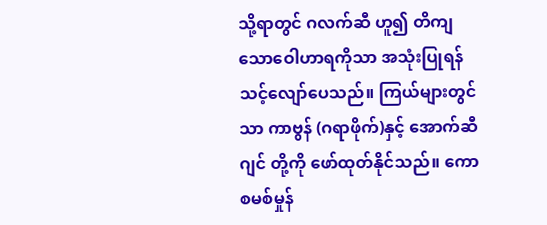သို့ရာတွင် ဂလက်ဆီ ဟူ၍ တိကျသောဝေါဟာရကိုသာ အသုံးပြုရန် သင့်လျော်ပေသည်။ ကြယ်များတွင်သာ ကာဗွန် (ဂရာဖိုက်)နှင့် အောက်ဆီဂျင် တို့ကို ဖော်ထုတ်နိုင်သည်။ ကောစမစ်မှုန်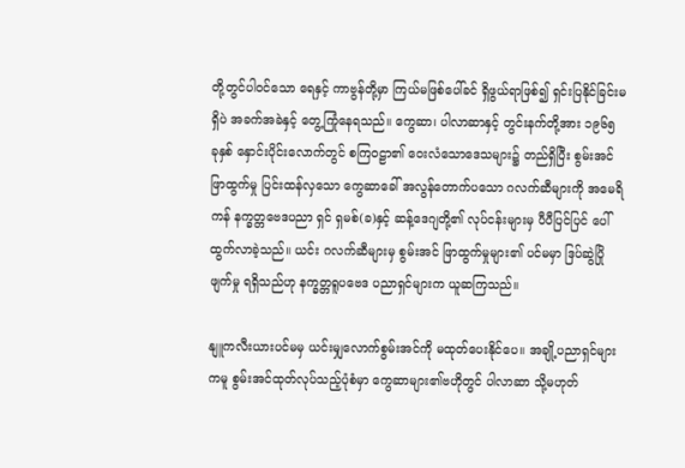တို့တွင်ပါဝင်သော ရေနှင့် ကာဗွန်တို့မှာ ကြယ်မဖြစ်ပေါ်ခင် ရှိဖွယ်ရာဖြစ်၍ ရှင်းပြနိုင်ခြင်းမရှိပဲ အခက်အခဲနှင့် တွေ့ကြုံနေရသည်။ ကွေဆာ၊ ပါလာဆာနှင့် တွင်းနက်တို့အား ၁၉၆၅ ခုနှစ် နှောင်းပိုင်းလောက်တွင် စကြဝဠာ၏ ဝေးလံသောဒေသများ၌ တည်ရှိပြီး စွမ်းအင်ဖြာထွက်မှု ပြင်းထန်လှသော ကွေဆာခေါ် အလွန်တောက်ပသော ဂလက်ဆီများကို အမေရိကန် နက္ခတ္တဗေဒပညာ ရှင် ရှမစ်(ခ)နှင့် ဆန့်ဒေဂျတို့၏ လုပ်ငန်းများမှ ပီပီပြင်ပြင် ပေါ်ထွက်လာခဲ့သည်။ ယင်း ဂလက်ဆီများမှ စွမ်းအင် ဖြာထွက်မှုများ၏ ပင်မမှာ ဒြပ်ဆွဲပြိုဖျက်မှု ရရှိသည်ဟု နက္ခတ္တရူပဗေဒ ပညာရှင်များက ယူဆကြသည်။

နျူကလီးယားပင်မမှ ယင်းမျှလောက်စွမ်းအင်ကို မထုတ်ပေးနိုင်ပေ။ အချို့ပညာရှင်များကမူ စွမ်းအင်ထုတ်လုပ်သည့်ပုံစံမှာ ကွေဆာများ၏ဗဟိုတွင် ပါလာဆာ သို့မဟုတ်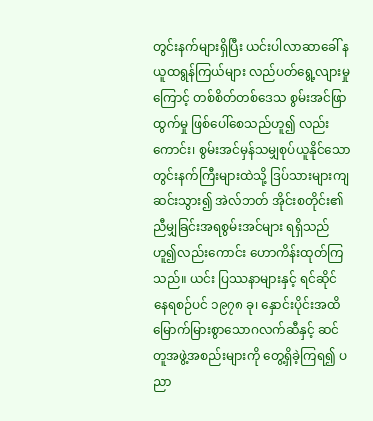တွင်းနက်များရှိပြီး ယင်းပါလာဆာခေါ် နယူထရွန်ကြယ်များ လည်ပတ်ရွေ့လျားမှုကြောင့် တစ်စိတ်တစ်ဒေသ စွမ်းအင်ဖြာထွက်မှု ဖြစ်ပေါ်စေသည်ဟူ၍ လည်းကောင်း၊ စွမ်းအင်မှန်သမျှစုပ်ယူနိုင်သော တွင်းနက်ကြီးများထဲသို့ ဒြပ်သားများကျဆင်းသွား၍ အဲလ်ဘတ် အိုင်းစတိုင်း၏ ညီမျှခြင်းအရစွမ်းအင်များ ရရှိသည်ဟူ၍လည်းကောင်း ဟောကိန်းထုတ်ကြသည်။ ယင်း ပြဿနာများနှင့် ရင်ဆိုင်နေရစဉ်ပင် ၁၉၇၈ ခု၊ နှောင်းပိုင်းအထိ မြောက်မြားစွာသောဂလက်ဆီနှင့် ဆင်တူအဖွဲ့အစည်းများကို တွေ့ရှိခဲ့ကြရ၍ ပညာ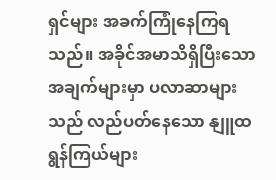ရှင်များ အခက်ကြုံနေကြရသည်။ အခိုင်အမာသိရှိပြီးသောအချက်များမှာ ပလာဆာများသည် လည်ပတ်နေသော နျူထရွန်ကြယ်များ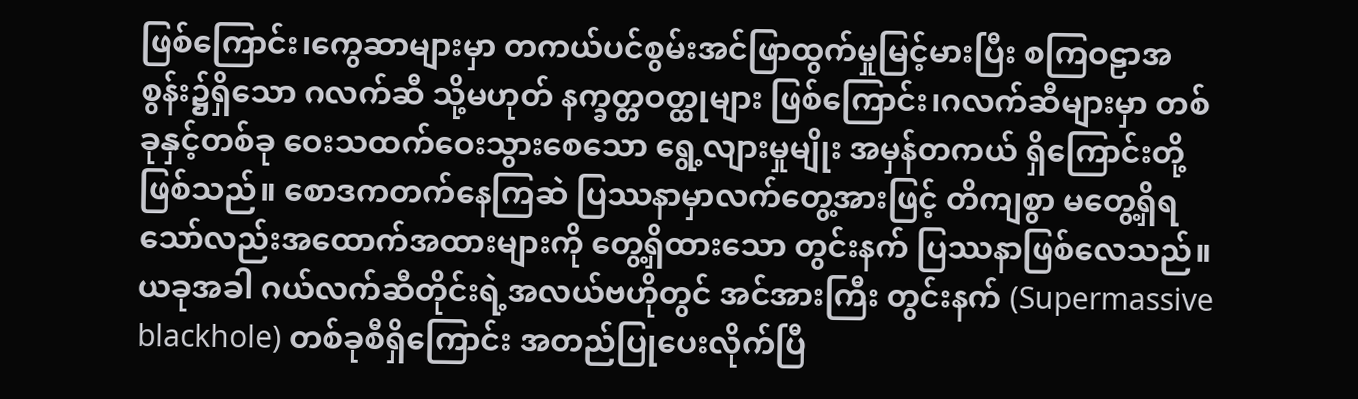ဖြစ်ကြောင်း၊ကွေဆာများမှာ တကယ်ပင်စွမ်းအင်ဖြာထွက်မှုမြင့်မားပြီး စကြဝဠာအစွန်း၌ရှိသော ဂလက်ဆီ သို့မဟုတ် နက္ခတ္တဝတ္ထုများ ဖြစ်ကြောင်း၊ဂလက်ဆီများမှာ တစ်ခုနှင့်တစ်ခု ဝေးသထက်ဝေးသွားစေသော ရွေ့လျားမှုမျိုး အမှန်တကယ် ရှိကြောင်းတို့ဖြစ်သည်။ စောဒကတက်နေကြဆဲ ပြဿနာမှာလက်တွေ့အားဖြင့် တိကျစွာ မတွေ့ရှိရသော်လည်းအထောက်အထားများကို တွေ့ရှိထားသော တွင်းနက် ပြဿနာဖြစ်လေသည်။ ယခုအခါ ဂယ်လက်ဆီတိုင်းရဲ့အလယ်ဗဟိုတွင် အင်အားကြီး တွင်းနက် (Supermassive blackhole) တစ်ခုစီရှိကြောင်း အတည်ပြုပေးလိုက်ပြီ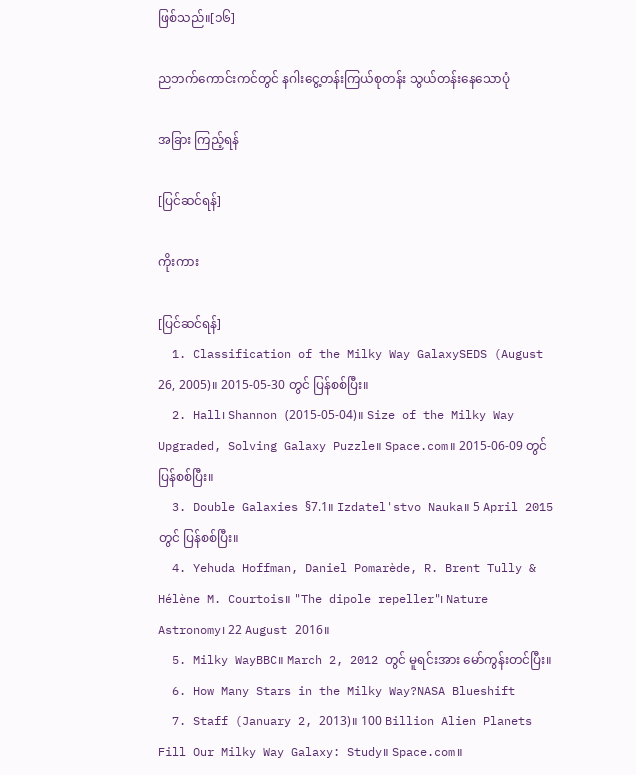ဖြစ်သည်။[၁၆]

ညဘက်ကောင်းကင်တွင် နဂါးငွေ့တန်းကြယ်စုတန်း သွယ်တန်းနေသောပုံ

အခြား ကြည့်ရန်

[ပြင်ဆင်ရန်]

ကိုးကား

[ပြင်ဆင်ရန်]
  1. Classification of the Milky Way GalaxySEDS (August 26, 2005)။ 2015-05-30 တွင် ပြန်စစ်ပြီး။
  2. Hall၊ Shannon (2015-05-04)။ Size of the Milky Way Upgraded, Solving Galaxy Puzzle။ Space.com။ 2015-06-09 တွင် ပြန်စစ်ပြီး။
  3. Double Galaxies §7.1။ Izdatel'stvo Nauka။ 5 April 2015 တွင် ပြန်စစ်ပြီး။
  4. Yehuda Hoffman, Daniel Pomarède, R. Brent Tully & Hélène M. Courtois။ "The dipole repeller"၊ Nature Astronomy၊ 22 August 2016။
  5. Milky WayBBC။ March 2, 2012 တွင် မူရင်းအား မော်ကွန်းတင်ပြီး။
  6. How Many Stars in the Milky Way?NASA Blueshift
  7. Staff (January 2, 2013)။ 100 Billion Alien Planets Fill Our Milky Way Galaxy: Study။ Space.com။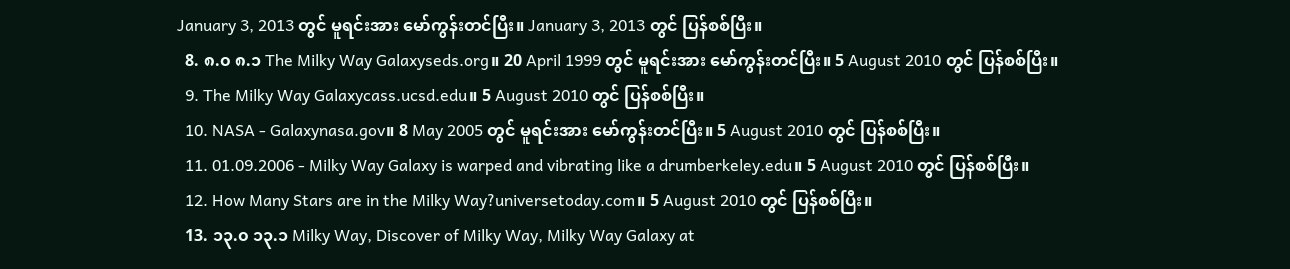January 3, 2013 တွင် မူရင်းအား မော်ကွန်းတင်ပြီး။ January 3, 2013 တွင် ပြန်စစ်ပြီး။
  8. ၈.၀ ၈.၁ The Milky Way Galaxyseds.org။ 20 April 1999 တွင် မူရင်းအား မော်ကွန်းတင်ပြီး။ 5 August 2010 တွင် ပြန်စစ်ပြီး။
  9. The Milky Way Galaxycass.ucsd.edu။ 5 August 2010 တွင် ပြန်စစ်ပြီး။
  10. NASA - Galaxynasa.gov။ 8 May 2005 တွင် မူရင်းအား မော်ကွန်းတင်ပြီး။ 5 August 2010 တွင် ပြန်စစ်ပြီး။
  11. 01.09.2006 - Milky Way Galaxy is warped and vibrating like a drumberkeley.edu။ 5 August 2010 တွင် ပြန်စစ်ပြီး။
  12. How Many Stars are in the Milky Way?universetoday.com။ 5 August 2010 တွင် ပြန်စစ်ပြီး။
  13. ၁၃.၀ ၁၃.၁ Milky Way, Discover of Milky Way, Milky Way Galaxy at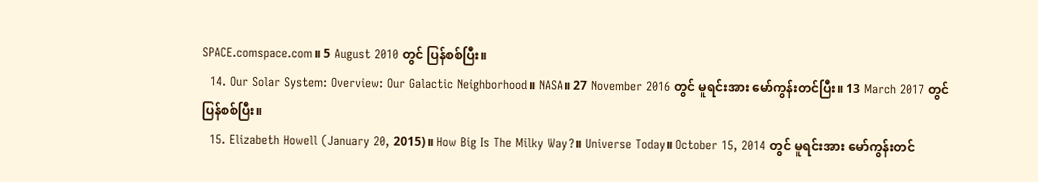SPACE.comspace.com။ 5 August 2010 တွင် ပြန်စစ်ပြီး။
  14. Our Solar System: Overview: Our Galactic Neighborhood။ NASA။ 27 November 2016 တွင် မူရင်းအား မော်ကွန်းတင်ပြီး။ 13 March 2017 တွင် ပြန်စစ်ပြီး။
  15. Elizabeth Howell (January 20, 2015)။ How Big Is The Milky Way?။ Universe Today။ October 15, 2014 တွင် မူရင်းအား မော်ကွန်းတင်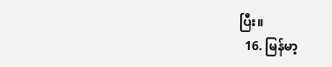ပြီး။
  16. မြန်မာ့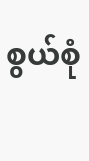စွယ်စုံ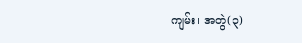ကျမ်း၊ အတွဲ(၃)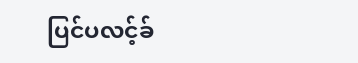ပြင်ပလင့်ခ်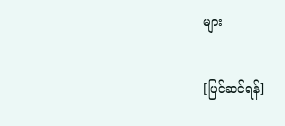များ

[ပြင်ဆင်ရန်]